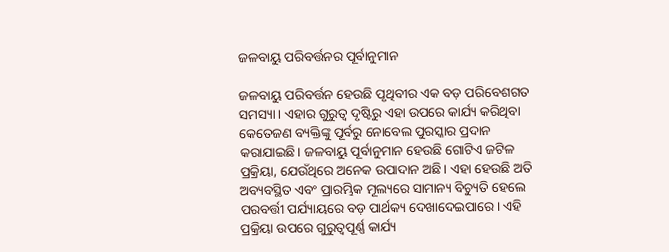ଜଳବାୟୁ ପରିବର୍ତ୍ତନର ପୂର୍ବାନୁମାନ

ଜଳବାୟୁ ପରିବର୍ତ୍ତନ ହେଉଛି ପୃଥିବୀର ଏକ ବଡ଼ ପରିବେଶଗତ ସମସ୍ୟା। ଏହାର ଗୁରୁତ୍ୱ ଦୃଷ୍ଟିରୁ ଏହା ଉପରେ କାର୍ଯ୍ୟ କରିଥିବା କେତେଜଣ ବ୍ୟକ୍ତିଙ୍କୁ ପୂର୍ବରୁ ନୋବେଲ ପୁରସ୍କାର ପ୍ରଦାନ କରାଯାଇଛି। ଜଳବାୟୁ ପୂର୍ବାନୁମାନ ହେଉଛି ଗୋଟିଏ ଜଟିଳ ପ୍ରକ୍ରିୟା, ଯେଉଁଥିରେ ଅନେକ ଉପାଦାନ ଅଛି। ଏହା ହେଉଛି ଅତି ଅବ୍ୟବସ୍ଥିତ ଏବଂ ପ୍ରାରମ୍ଭିକ ମୂଲ୍ୟରେ ସାମାନ୍ୟ ବିଚ୍ୟୁତି ହେଲେ ପରବର୍ତ୍ତୀ ପର୍ଯ୍ୟାୟରେ ବଡ଼ ପାର୍ଥକ୍ୟ ଦେଖାଦେଇପାରେ। ଏହି ପ୍ରକ୍ରିୟା ଉପରେ ଗୁରୁତ୍ୱପୂର୍ଣ୍ଣ କାର୍ଯ୍ୟ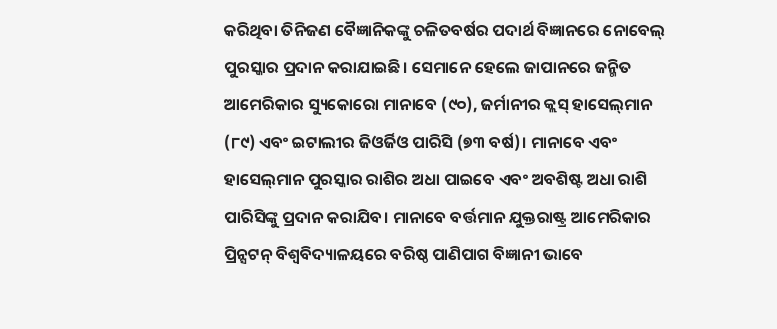କରିଥିବା ତିନିଜଣ ବୈଜ୍ଞାନିକଙ୍କୁ ଚଳିତବର୍ଷର ପଦାର୍ଥ ବିଜ୍ଞାନରେ ନୋବେଲ୍‌ ପୁରସ୍କାର ପ୍ରଦାନ କରାଯାଇଛି। ସେମାନେ ହେଲେ ଜାପାନରେ ଜନ୍ମିତ ଆମେରିକାର ସ୍ୟୁକୋରୋ ମାନାବେ (୯୦), ଜର୍ମାନୀର କ୍ଲସ୍‌ ହାସେଲ୍‌ମାନ (୮୯) ଏବଂ ଇଟାଲୀର ଜିଓର୍ଜିଓ ପାରିସି (୭୩ ବର୍ଷ)। ମାନାବେ ଏବଂ ହାସେଲ୍‌ମାନ ପୁରସ୍କାର ରାଶିର ଅଧା ପାଇବେ ଏବଂ ଅବଶିଷ୍ଟ ଅଧା ରାଶି ପାରିସିଙ୍କୁ ପ୍ରଦାନ କରାଯିବ। ମାନାବେ ବର୍ତ୍ତମାନ ଯୁକ୍ତରାଷ୍ଟ୍ର ଆମେରିକାର ପ୍ରିନ୍ସଟନ୍‌ ବିଶ୍ୱବିଦ୍ୟାଳୟରେ ବରିଷ୍ଠ ପାଣିପାଗ ବିଜ୍ଞାନୀ ଭାବେ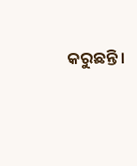କରୁଛନ୍ତି।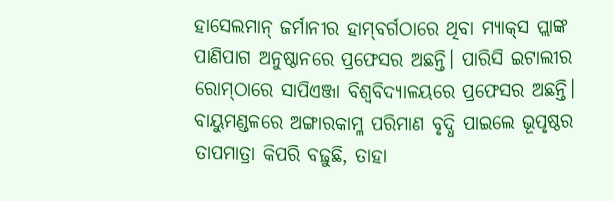ହାସେଲମାନ୍‌ ଜର୍ମାନୀର ହାମ୍‌ବର୍ଗଠାରେ ଥିବା ମ୍ୟାକ୍‌ସ ପ୍ଲାଙ୍କ ପାଣିପାଗ ଅନୁଷ୍ଠାନରେ ପ୍ରଫେସର ଅଛନ୍ତି। ପାରିସି ଇଟାଲୀର ରୋମ୍‌ଠାରେ ସାପିଏଞ୍ଜା ବିଶ୍ୱବିଦ୍ୟାଳୟରେ ପ୍ରଫେସର ଅଛନ୍ତି।
ବାୟୁମଣ୍ଡଳରେ ଅଙ୍ଗାରକାମ୍ଳ ପରିମାଣ ବୃଦ୍ଧି ପାଇଲେ ଭୂପୃଷ୍ଠର ତାପମାତ୍ରା କିପରି ବଢ଼ୁଛି, ତାହା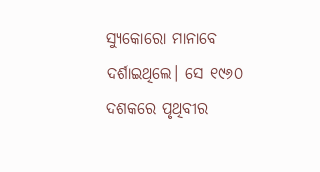ସ୍ୟୁକୋରୋ ମାନାବେ ଦର୍ଶାଇଥିଲେ। ସେ ୧୯୬୦ ଦଶକରେ ପୃଥିବୀର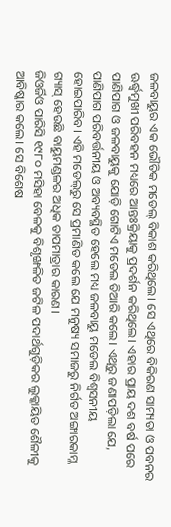ଜଳବାୟୁର ଏକ ଭୌତିକ ମଡେଲ୍‌ ବିକାଶ କରିଥିଲେ। ସେ ଏଥିରେ ବିକିରଣ ସାମ୍ୟତା ଓ ପବନର ଊର୍ଦ୍ଧ୍ୱମୁଖୀ ପରିବହନ ମଧ୍ୟରେ ଆନ୍ତଃକ୍ରିୟାକୁ ପ୍ରଦର୍ଶନ କରିଥିଲେ। ଏହାର ପ୍ରାୟ ଦଶ ବର୍ଷ ପରେ ପାଣିପାଗ ଓ ଜଳବାୟୁକୁ ଯୋଡ଼ି ଗୋଟିଏ ମଡେଲ ତିଆରି କଲେ। ଏଥିରୁ ଜଣାପଡ଼ିଲା ଯେ, ପାଣିପାଗ ପରିବର୍ତ୍ତନୀୟ ଓ ଅବ୍ୟବସ୍ଥିତ ହେଲେ ମଧ୍ୟ ଜଳବାୟୁ ମଡେଲ ବିଶ୍ୱସନୀୟ ହୋଇପାରିବ। ଏହି ମଡେଲ୍‌ରୁ ସେ ପ୍ରମାଣିତ କଲେ ଯେ ମନୁଷ୍ୟ ସମାଜରୁ ନିର୍ଗତ ଅଙ୍ଗାରକାମ୍ଳ ଗ୍ୟାସ୍‌ ହେଉଛି ବାୟୁମଣ୍ଡଳର ଅଧିକ ତାପମାତ୍ରାର କାରଣ।
ଜିଓର୍ଜିଓ ପାରିସି ୧୯୮୦ ମସିହା ବେଳକୁ ବିଶୃଙ୍ଖଳିତ ଜଟିଳ ପଦାର୍ଥଗୁଡ଼ିକର ଲୁକ୍କାୟିତ ଶୈଳୀକୁ ଆବିଷ୍କାର କଲେ। ସେ ବିଶେଷ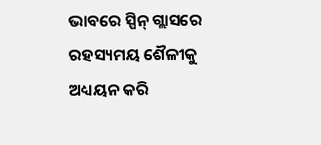ଭାବରେ ସ୍ପିନ୍‌ ଗ୍ଲାସରେ ରହସ୍ୟମୟ ଶୈଳୀକୁ ଅଧ୍ୟୟନ କରି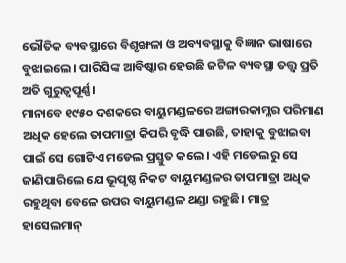ଭୌତିକ ବ୍ୟବସ୍ଥାରେ ବିଶୃଙ୍ଖଳା ଓ ଅବ୍ୟବସ୍ଥାକୁ ବିଜ୍ଞାନ ଭାଷାରେ ବୁଝାଇଲେ। ପାରିସିଙ୍କ ଆବିଷ୍କାର ହେଉଛି ଜଟିଳ ବ୍ୟବସ୍ଥା ତତ୍ତ୍ୱ ପ୍ରତି ଅତି ଗୁରୁତ୍ୱପୂର୍ଣ୍ଣ।
ମାନାବେ ୧୯୫୦ ଦଶକରେ ବାୟୁମଣ୍ଡଳରେ ଅଙ୍ଗାରକାମ୍ଳର ପରିମାଣ ଅଧିକ ହେଲେ ତାପମାତ୍ରା କିପରି ବୃଦ୍ଧି ପାଉଛି, ତାହାକୁ ବୁଝାଇବା ପାଇଁ ସେ ଗୋଟିଏ ମଡେଲ ପ୍ରସ୍ତୁତ କଲେ। ଏହି ମଡେଲରୁ ସେ ଜାଣିପାରିଲେ ଯେ ଭୂପୃଷ୍ଠ ନିକଟ ବାୟୁମଣ୍ଡଳର ତାପମାତ୍ରା ଅଧିକ ରହୁଥିବା ବେଳେ ଉପର ବାୟୁମଣ୍ଡଳ ଥଣ୍ଡା ରହୁଛି। ମାତ୍ର ହାସେଲମାନ୍‌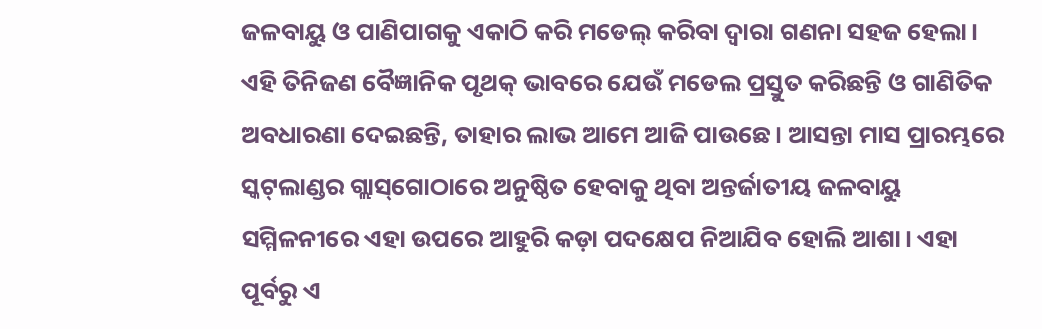ଜଳବାୟୁ ଓ ପାଣିପାଗକୁ ଏକାଠି କରି ମଡେଲ୍‌ କରିବା ଦ୍ୱାରା ଗଣନା ସହଜ ହେଲା।
ଏହି ତିନିଜଣ ବୈଜ୍ଞାନିକ ପୃଥକ୍‌ ଭାବରେ ଯେଉଁ ମଡେଲ ପ୍ରସ୍ତୁତ କରିଛନ୍ତି ଓ ଗାଣିତିକ ଅବଧାରଣା ଦେଇଛନ୍ତି, ତାହାର ଲାଭ ଆମେ ଆଜି ପାଉଛେ। ଆସନ୍ତା ମାସ ପ୍ରାରମ୍ଭରେ ସ୍କଟ୍‌ଲାଣ୍ଡର ଗ୍ଲାସ୍‌ଗୋଠାରେ ଅନୁଷ୍ଠିତ ହେବାକୁ ଥିବା ଅନ୍ତର୍ଜାତୀୟ ଜଳବାୟୁ ସମ୍ମିଳନୀରେ ଏହା ଉପରେ ଆହୁରି କଡ଼ା ପଦକ୍ଷେପ ନିଆଯିବ ହୋଲି ଆଶା। ଏହା ପୂର୍ବରୁ ଏ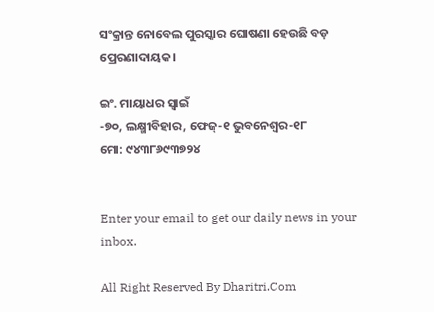ସଂକ୍ରାନ୍ତ ନୋବେଲ ପୁରସ୍କାର ଘୋଷଣା ହେଉଛି ବଡ଼ ପ୍ରେରଣାଦାୟକ।

ଇଂ. ମାୟାଧର ସ୍ବାଇଁ
-୭୦, ଲକ୍ଷ୍ମୀବିହାର, ଫେଜ୍‌-୧ ଭୁବନେଶ୍ୱର-୧୮
ମୋ: ୯୪୩୮୬୯୩୭୨୪


Enter your email to get our daily news in your inbox.

All Right Reserved By Dharitri.Com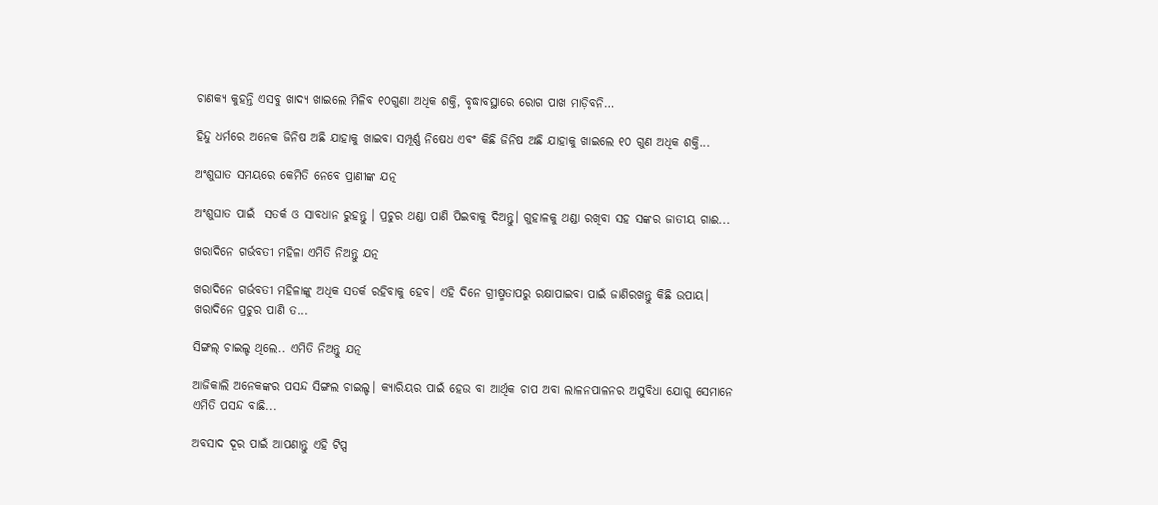ଚାଣକ୍ୟ କୁହନ୍ତି ଏସବୁ ଖାଦ୍ୟ ଖାଇଲେ ମିଳିବ ୧୦ଗୁଣା ଅଧିକ ଶକ୍ତି, ବୃଦ୍ଧାବସ୍ଥାରେ ରୋଗ ପାଖ ମାଡ଼ିବନି…

ହିନ୍ଦୁ ଧର୍ମରେ ଅନେକ ଜିନିଷ ଅଛି ଯାହାକୁ ଖାଇବା ସମ୍ପୂର୍ଣ୍ଣ ନିଷେଧ ଏବଂ କିଛି ଜିନିଷ ଅଛି ଯାହାକୁ ଖାଇଲେ ୧୦ ଗୁଣ ଅଧିକ ଶକ୍ତି...

ଅଂଶୁଘାତ ସମୟରେ କେମିତି ନେବେ ପ୍ରାଣୀଙ୍କ ଯତ୍ନ

ଅଂଶୁଘାତ ପାଇଁ  ସତର୍କ ଓ ସାବଧାନ ରୁହନ୍ତୁ । ପ୍ରଚୁର ଥଣ୍ଡା ପାଣି ପିଇବାକୁ ଦିଅନ୍ତୁ। ଗୁହାଳକୁ ଥଣ୍ଡା ରଖିବା ସହ ସଙ୍କର ଜାତୀୟ ଗାଈ...

ଖରାଦିନେ ଗର୍ଭବତୀ ମହିଳା ଏମିତି ନିଅନ୍ତୁ ଯତ୍ନ

ଖରାଦିନେ ଗର୍ଭବତୀ ମହିଳାଙ୍କୁ ଅଧିକ ସତର୍କ ରହିବାକୁ ହେବ। ଏହି ଦିନେ ଗ୍ରୀଷ୍ମତାପରୁ ରକ୍ଷାପାଇବା ପାଇଁ ଜାଣିରଖନ୍ତୁ କିଛି ଉପାୟ। ଖରାଦିନେ ପ୍ରଚୁର ପାଣି ତ...

ସିଙ୍ଗଲ୍‌ ଚାଇଲ୍ଡ ଥିଲେ.. ଏମିତି ନିଅନ୍ତୁ ଯତ୍ନ

ଆଜିକାଲି ଅନେକଙ୍କର ପସନ୍ଦ ସିଙ୍ଗଲ ଚାଇଲ୍ଡ। କ୍ୟାରିୟର ପାଇଁ ହେଉ ବା ଆର୍ଥିକ ଚାପ ଅବା ଲାଳନପାଳନର ଅସୁବିଧା ଯୋଗୁ ସେମାନେ ଏମିତି ପସନ୍ଦ ବାଛି...

ଅବସାଦ ଦୂର ପାଇଁ ଆପଣାନ୍ତୁ ଏହି ଟିପ୍ସ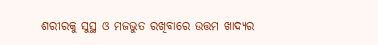ଶରୀରକୁ ସୁସ୍ଥ ଓ ମଜଭୁତ ରଖିବାରେ ଉତ୍ତମ ଖାଦ୍ୟର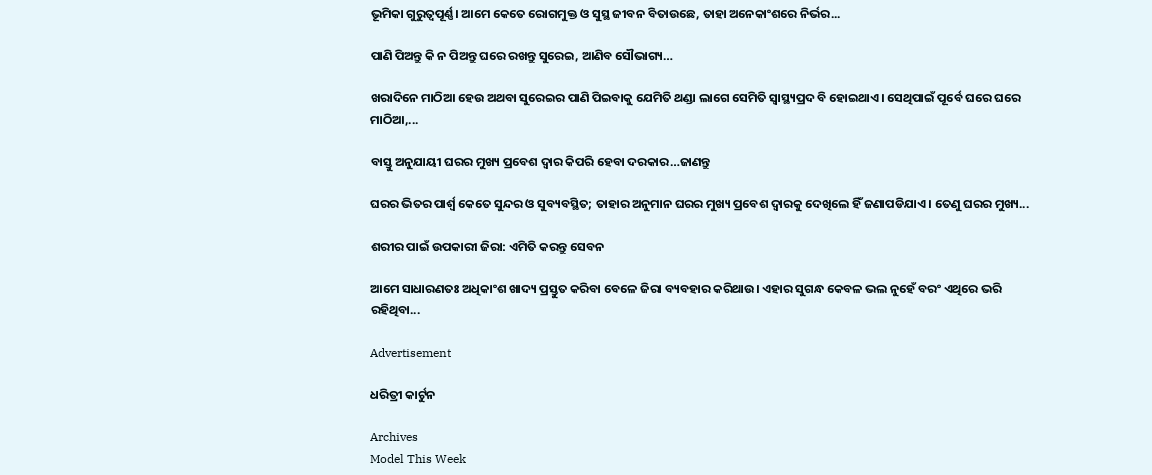ଭୂମିକା ଗୁରୁତ୍ୱପୂର୍ଣ୍ଣ। ଆମେ କେତେ ରୋଗମୁକ୍ତ ଓ ସୁସ୍ଥ ଜୀବନ ବିତାଉଛେ, ତାହା ଅନେକାଂଶରେ ନିର୍ଭର...

ପାଣି ପିଅନ୍ତୁ କି ନ ପିଅନ୍ତୁ ଘରେ ରଖନ୍ତୁ ସୁରେଇ, ଆଣିବ ସୌଭାଗ୍ୟ…

ଖରାଦିନେ ମାଠିଆ ହେଉ ଅଥବା ସୁରେଇର ପାଣି ପିଇବାକୁ ଯେମିତି ଥଣ୍ଡା ଲାଗେ ସେମିତି ସ୍ବାସ୍ଥ୍ୟପ୍ରଦ ବି ହୋଇଥାଏ। ସେଥିପାଇଁ ପୂର୍ବେ ଘରେ ଘରେ ମାଠିଆ,...

ବାସ୍ତୁ ଅନୁଯାୟୀ ଘରର ମୁଖ୍ୟ ପ୍ରବେଶ ଦ୍ୱାର କିପରି ହେବା ଦରକାର…ଜାଣନ୍ତୁ

ଘରର ଭିତର ପାର୍ଶ୍ୱ କେତେ ସୁନ୍ଦର ଓ ସୁବ୍ୟବସ୍ଥିତ; ତାହାର ଅନୁମାନ ଘରର ମୁଖ୍ୟ ପ୍ରବେଶ ଦ୍ୱାରକୁ ଦେଖିଲେ ହିଁ ଜଣାପଡିଯାଏ। ତେଣୁ ଘରର ମୁଖ୍ୟ...

ଶରୀର ପାଇଁ ଉପକାରୀ ଜିରା: ଏମିତି କରନ୍ତୁ ସେବନ

ଆମେ ସାଧାରଣତଃ ଅଧିକାଂଶ ଖାଦ୍ୟ ପ୍ରସ୍ତୁତ କରିବା ବେଳେ ଜିରା ବ୍ୟବହାର କରିଥାଉ। ଏହାର ସୁଗନ୍ଧ କେବଳ ଭଲ ନୁହେଁ ବରଂ ଏଥିରେ ଭରି ରହିଥିବା...

Advertisement

ଧରିତ୍ରୀ କାର୍ଟୁନ

Archives
Model This Week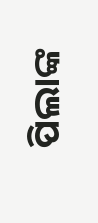ପିଲାଙ୍କ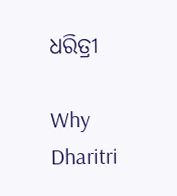ଧରିତ୍ରୀ

Why Dharitri